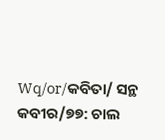Wq/or/କବିତା/ ସନ୍ଥ କବୀର/୭୭: ଚାଲ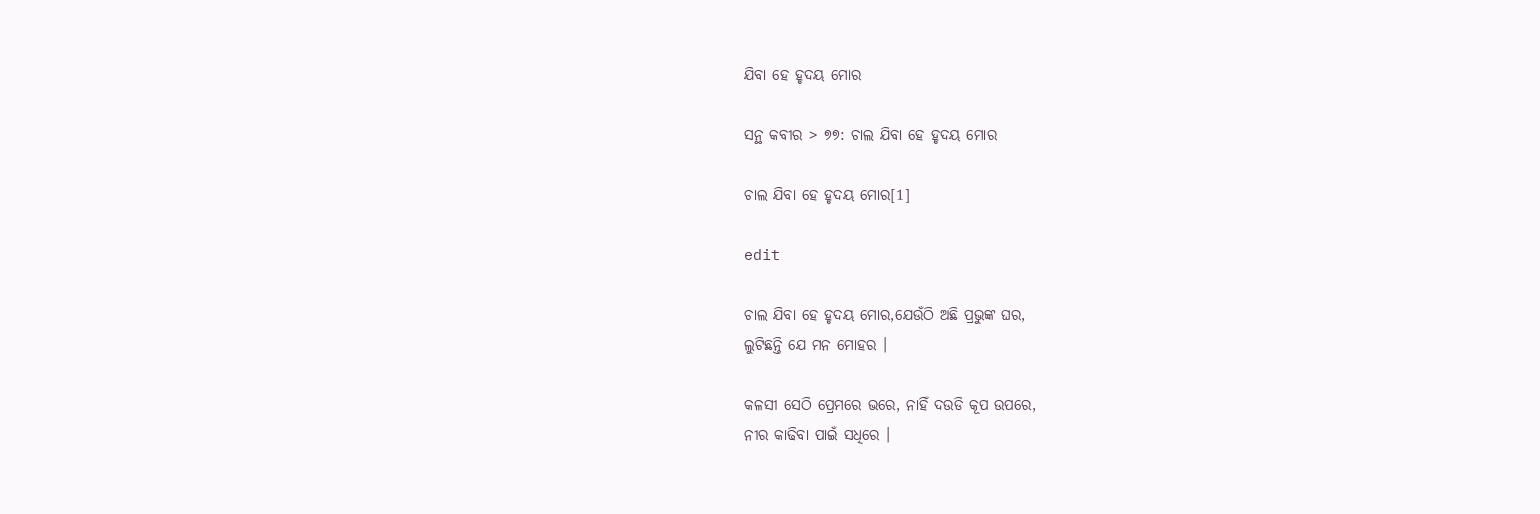ଯିବା ହେ ହୃଦୟ ମୋର

ସନ୍ଥ କବୀର > ୭୭: ଚାଲ ଯିବା ହେ ହୃଦୟ ମୋର

ଚାଲ ଯିବା ହେ ହୃଦୟ ମୋର[1]

edit

ଚାଲ ଯିବା ହେ ହୃଦୟ ମୋର,ଯେଉଁଠି ଅଛି ପ୍ରଭୁଙ୍କ ଘର,
ଲୁଟିଛନ୍ତି ଯେ ମନ ମୋହର ।

କଳସୀ ସେଠି ପ୍ରେମରେ ଭରେ, ନାହିଁ ଦଉଡି କୂପ ଉପରେ,
ନୀର କାଢିବା ପାଇଁ ସଧିରେ ।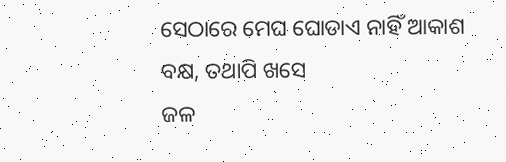ସେଠାରେ ମେଘ ଘୋଡାଏ ନାହିଁ ଆକାଶ ବକ୍ଷ, ତଥାପି ଖସେ
ଜଳ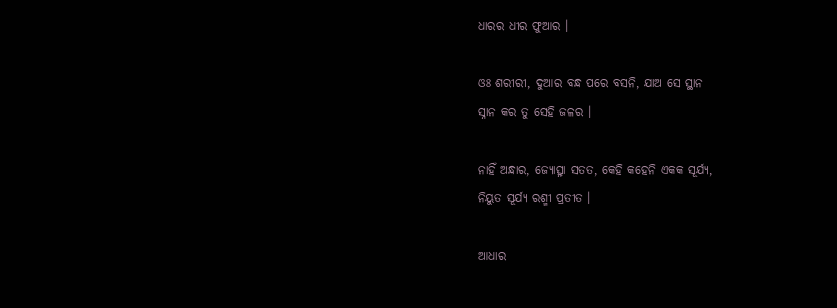ଧାରର ଧୀର ଫୁଆର ।

ଓଃ ଶରୀରୀ, ଦୁଆର ବନ୍ଧ ପରେ ବସନି, ଯାଅ ସେ ସ୍ଥାନ
ସ୍ନାନ କର ତୁ ସେହି ଜଳର ।

ନାହିଁ ଅନ୍ଧାର, ଜ୍ୟୋତ୍ସ୍ନା ସତତ, କେହି କହେନି ଏକକ ସୂର୍ଯ୍ୟ,
ନିୟୁତ ସୂର୍ଯ୍ୟ ରଶ୍ମୀ ପ୍ରତୀତ ।

ଆଧାର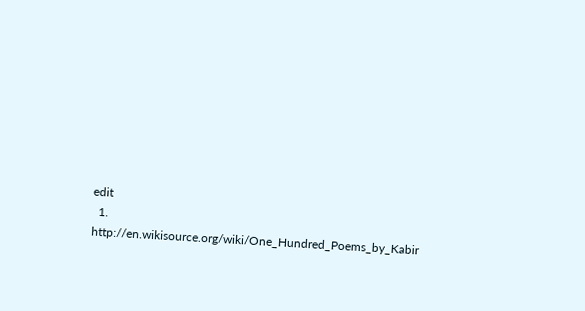edit
  1. http://en.wikisource.org/wiki/One_Hundred_Poems_by_Kabir